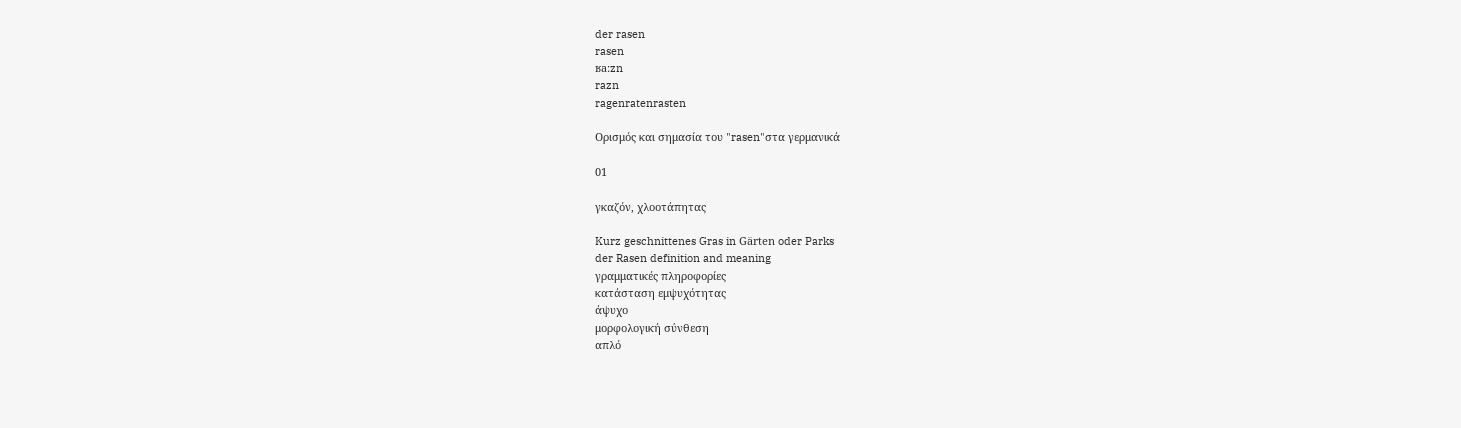der rasen
rasen
ʁa:zn
razn
ragenratenrasten

Ορισμός και σημασία του "rasen"στα γερμανικά

01

γκαζόν, χλοοτάπητας

Kurz geschnittenes Gras in Gärten oder Parks
der Rasen definition and meaning
γραμματικές πληροφορίες
κατάσταση εμψυχότητας
άψυχο
μορφολογική σύνθεση
απλό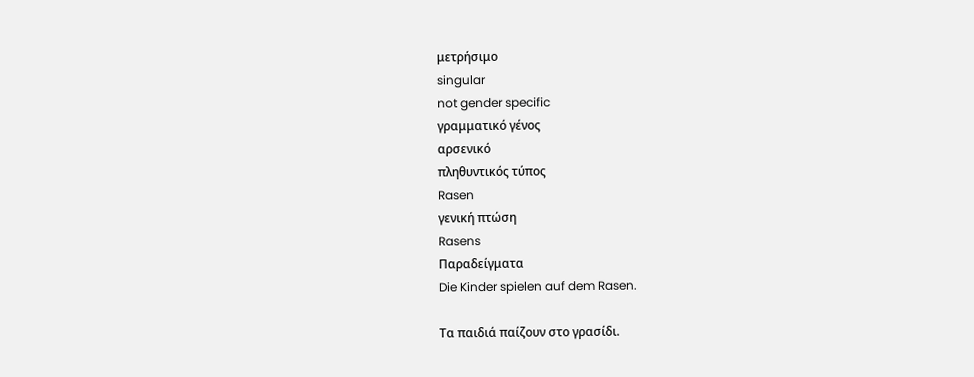μετρήσιμο
singular
not gender specific
γραμματικό γένος
αρσενικό
πληθυντικός τύπος
Rasen
γενική πτώση
Rasens
Παραδείγματα
Die Kinder spielen auf dem Rasen.

Τα παιδιά παίζουν στο γρασίδι.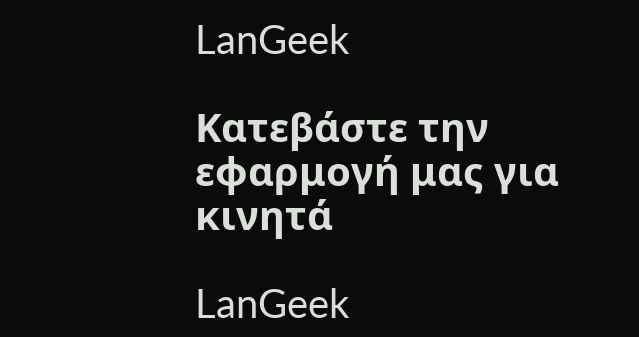LanGeek

Κατεβάστε την εφαρμογή μας για κινητά

LanGeek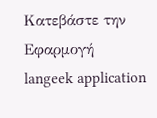Κατεβάστε την Εφαρμογή
langeek application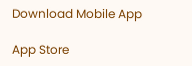Download Mobile App

App Store